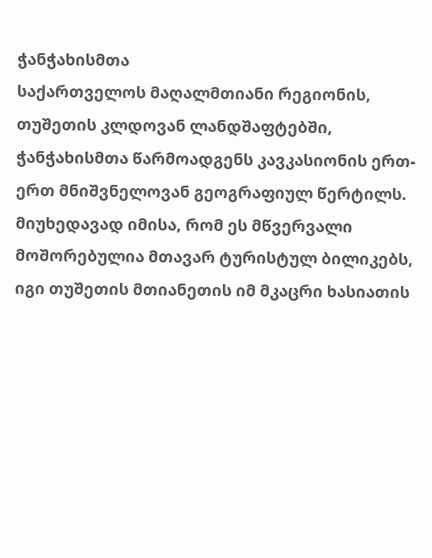ჭანჭახისმთა
საქართველოს მაღალმთიანი რეგიონის, თუშეთის კლდოვან ლანდშაფტებში, ჭანჭახისმთა წარმოადგენს კავკასიონის ერთ-ერთ მნიშვნელოვან გეოგრაფიულ წერტილს. მიუხედავად იმისა, რომ ეს მწვერვალი მოშორებულია მთავარ ტურისტულ ბილიკებს, იგი თუშეთის მთიანეთის იმ მკაცრი ხასიათის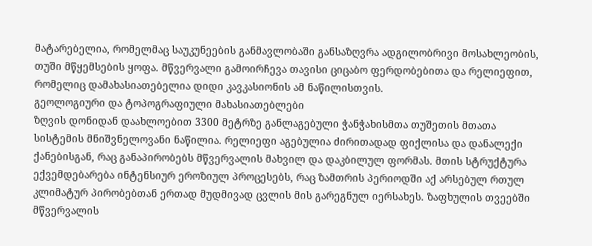მატარებელია, რომელმაც საუკუნეების განმავლობაში განსაზღვრა ადგილობრივი მოსახლეობის, თუში მწყემსების ყოფა. მწვერვალი გამოირჩევა თავისი ციცაბო ფერდობებითა და რელიეფით, რომელიც დამახასიათებელია დიდი კავკასიონის ამ ნაწილისთვის.
გეოლოგიური და ტოპოგრაფიული მახასიათებლები
ზღვის დონიდან დაახლოებით 3300 მეტრზე განლაგებული ჭანჭახისმთა თუშეთის მთათა სისტემის მნიშვნელოვანი ნაწილია. რელიეფი აგებულია ძირითადად ფიქლისა და დანალექი ქანებისგან, რაც განაპირობებს მწვერვალის მახვილ და დაკბილულ ფორმას. მთის სტრუქტურა ექვემდებარება ინტენსიურ ეროზიულ პროცესებს, რაც ზამთრის პერიოდში აქ არსებულ რთულ კლიმატურ პირობებთან ერთად მუდმივად ცვლის მის გარეგნულ იერსახეს. ზაფხულის თვეებში მწვერვალის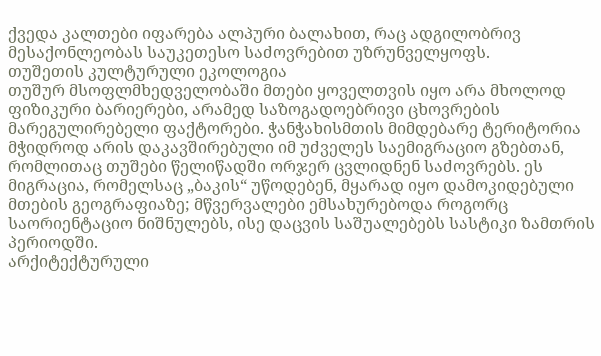ქვედა კალთები იფარება ალპური ბალახით, რაც ადგილობრივ მესაქონლეობას საუკეთესო საძოვრებით უზრუნველყოფს.
თუშეთის კულტურული ეკოლოგია
თუშურ მსოფლმხედველობაში მთები ყოველთვის იყო არა მხოლოდ ფიზიკური ბარიერები, არამედ საზოგადოებრივი ცხოვრების მარეგულირებელი ფაქტორები. ჭანჭახისმთის მიმდებარე ტერიტორია მჭიდროდ არის დაკავშირებული იმ უძველეს საემიგრაციო გზებთან, რომლითაც თუშები წელიწადში ორჯერ ცვლიდნენ საძოვრებს. ეს მიგრაცია, რომელსაც „ბაკის“ უწოდებენ, მყარად იყო დამოკიდებული მთების გეოგრაფიაზე; მწვერვალები ემსახურებოდა როგორც საორიენტაციო ნიშნულებს, ისე დაცვის საშუალებებს სასტიკი ზამთრის პერიოდში.
არქიტექტურული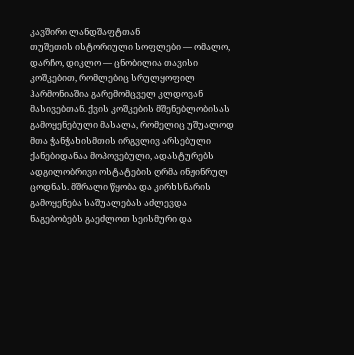კავშირი ლანდშაფტთან
თუშეთის ისტორიული სოფლები — ომალო, დარჩო, დიკლო — ცნობილია თავისი კოშკებით, რომლებიც სრულყოფილ ჰარმონიაშია გარემომცველ კლდოვან მასივებთან. ქვის კოშკების მშენებლობისას გამოყენებული მასალა, რომელიც უშუალოდ მთა ჭანჭახისმთის ირგვლივ არსებული ქანებიდანაა მოპოვებული, ადასტურებს ადგილობრივი ოსტატების ღრმა ინჟინრულ ცოდნას. მშრალი წყობა და კირხსნარის გამოყენება საშუალებას აძლევდა ნაგებობებს გაეძლოთ სეისმური და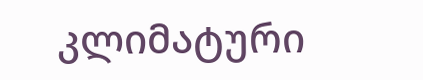კლიმატური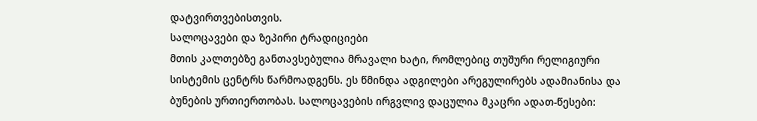დატვირთვებისთვის.
სალოცავები და ზეპირი ტრადიციები
მთის კალთებზე განთავსებულია მრავალი ხატი, რომლებიც თუშური რელიგიური სისტემის ცენტრს წარმოადგენს. ეს წმინდა ადგილები არეგულირებს ადამიანისა და ბუნების ურთიერთობას. სალოცავების ირგვლივ დაცულია მკაცრი ადათ-წესები: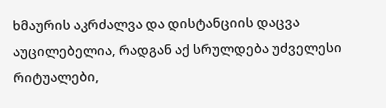ხმაურის აკრძალვა და დისტანციის დაცვა აუცილებელია, რადგან აქ სრულდება უძველესი რიტუალები,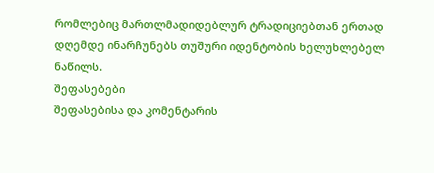რომლებიც მართლმადიდებლურ ტრადიციებთან ერთად დღემდე ინარჩუნებს თუშური იდენტობის ხელუხლებელ ნაწილს.
შეფასებები
შეფასებისა და კომენტარის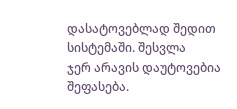დასატოვებლად შედით სისტემაში. შესვლა
ჯერ არავის დაუტოვებია შეფასება.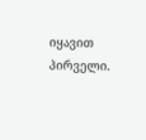იყავით პირველი.